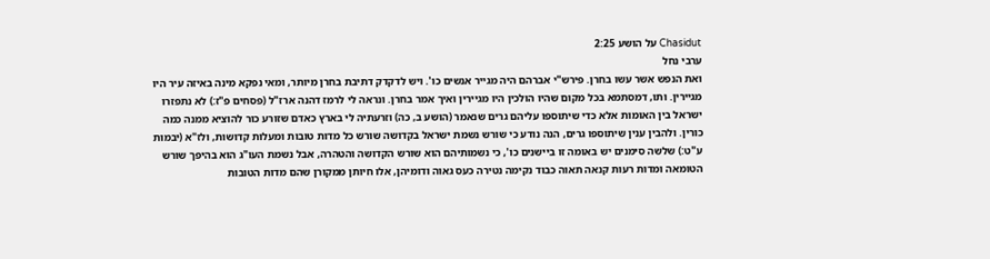Chasidut על הושע 2:25
ערבי נחל
ואת הנפש אשר עשו בחרן. פירש"י אברהם היה מגייר אנשים כו'. ויש לדקדק דתיבת בחרן מיותר, ומאי נפקא מינה באיזה עיר היו מגיירין. ותו, דמסתמא בכל מקום שהיו הולכין היו מגיירין ואיך אמר בחרן. ונראה לי לרמז דהנה ארז"ל (פסחים פ"ז:) לא נתפזרו ישראל בין האומות אלא כדי שיתוספו עליהם גרים שנאמר (הושע ב, כה) וזרעתיה לי בארץ כאדם שזורע כור להוציא ממנה כמה כורין. ולהבין ענין שיתוספו גרים, הנה נודע כי שורש נשמת ישראל בקדושה שורש כל מדות טובות ומעלות קדושות, ולז"א (יבמות ע"ט:) שלשה סימנים יש באומה זו ביישנים כו', כי נשמותיהם הוא שורש הקדושה והטהרה, אבל נשמת העו"ג הוא בהיפך שורש הטומאה ומדות רעות קנאה תאוה כבוד נקימה נטירה כעס גאוה ודומיהן, אלו חיותן ממקורן שהם מדות הטובות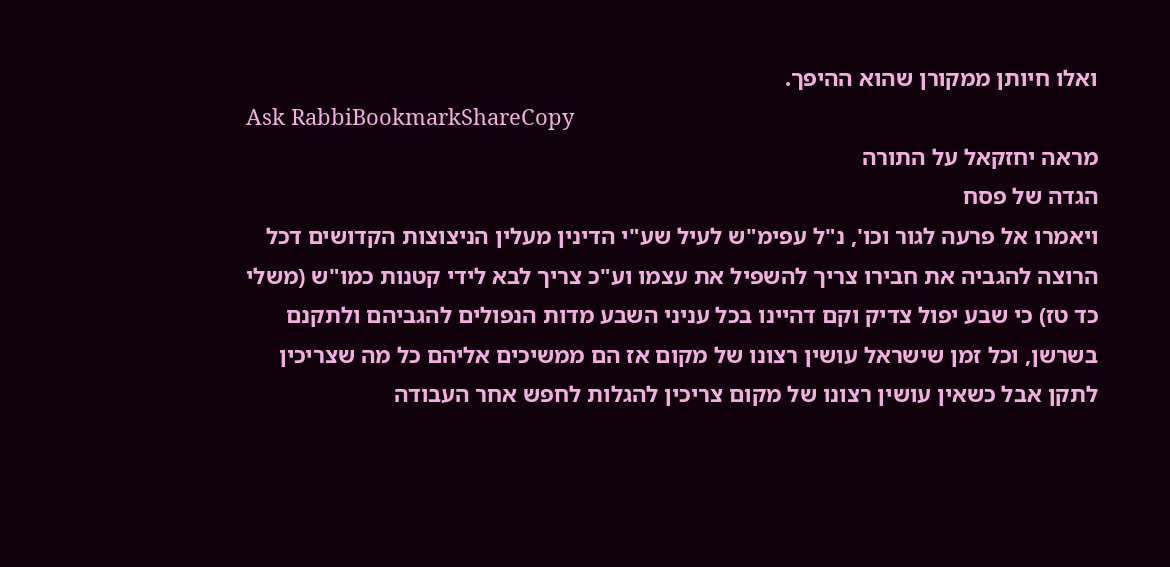ואלו חיותן ממקורן שהוא ההיפך.
Ask RabbiBookmarkShareCopy
מראה יחזקאל על התורה
הגדה של פסח
ויאמרו אל פרעה לגור וכו', נ"ל עפימ"ש לעיל שע"י הדינין מעלין הניצוצות הקדושים דכל הרוצה להגביה את חבירו צריך להשפיל את עצמו וע"כ צריך לבא לידי קטנות כמו"ש (משלי כד טז) כי שבע יפול צדיק וקם דהיינו בכל עניני השבע מדות הנפולים להגביהם ולתקנם בשרשן, וכל זמן שישראל עושין רצונו של מקום אז הם ממשיכים אליהם כל מה שצריכין לתקן אבל כשאין עושין רצונו של מקום צריכין להגלות לחפש אחר העבודה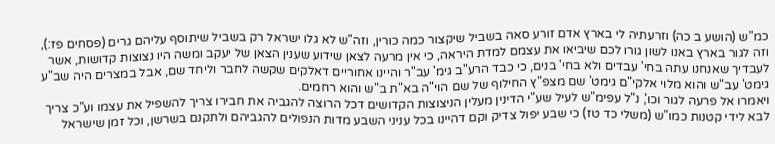כמ"ש (הושע ב כה) וזרעתיה לי בארץ אדם זורע סאה בשביל שיקצור כמה כורין, וזה"ש לא גלו ישראל רק בשביל שיתוסף עליהם גרים (פסחים פז:), וזה לגור בארץ באנו לשון גורו לכם שיביאו את עצמם למדת היראה, כי אין מרעה לצאן שידוע שענין הצאן של יעקב ומשה היו נצוצות קדושות, אשר לעבדיך שאנחנו עתה בחי' עבדים ולא בחי' בנים, כי כבד הרע"ב גימ' עב"ר והיינו אחוריים דאלקים שקשה לחבר וליחד שם, אבל במצרים היה שב"ע גימט' עב"ש והוא מלוי אלקי"ם גימט' שם מצפ"ץ החילוף של שם הוי"ה בא"ת ב"ש והוא רחמים.
ויאמרו אל פרעה לגור וכו', נ"ל עפימ"ש לעיל שע"י הדינין מעלין הניצוצות הקדושים דכל הרוצה להגביה את חבירו צריך להשפיל את עצמו וע"כ צריך לבא לידי קטנות כמו"ש (משלי כד טז) כי שבע יפול צדיק וקם דהיינו בכל עניני השבע מדות הנפולים להגביהם ולתקנם בשרשן, וכל זמן שישראל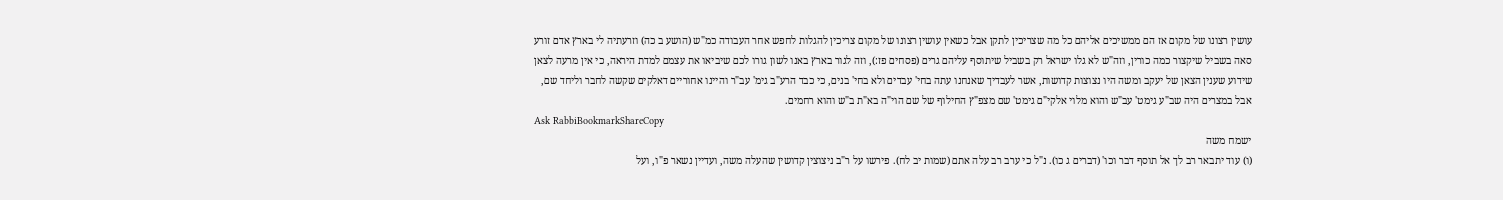עושין רצונו של מקום אז הם ממשיכים אליהם כל מה שצריכין לתקן אבל כשאין עושין רצונו של מקום צריכין להגלות לחפש אחר העבודה כמ"ש (הושע ב כה) וזרעתיה לי בארץ אדם זורע סאה בשביל שיקצור כמה כורין, וזה"ש לא גלו ישראל רק בשביל שיתוסף עליהם גרים (פסחים פז:), וזה לגור בארץ באנו לשון גורו לכם שיביאו את עצמם למדת היראה, כי אין מרעה לצאן שידוע שענין הצאן של יעקב ומשה היו נצוצות קדושות, אשר לעבדיך שאנחנו עתה בחי' עבדים ולא בחי' בנים, כי כבד הרע"ב גימ' עב"ר והיינו אחוריים דאלקים שקשה לחבר וליחד שם, אבל במצרים היה שב"ע גימט' עב"ש והוא מלוי אלקי"ם גימט' שם מצפ"ץ החילוף של שם הוי"ה בא"ת ב"ש והוא רחמים.
Ask RabbiBookmarkShareCopy
ישמח משה
(ו) עוד יתבאר רב לך אל תוסף דבר וכו' (דברים ג כו). נ"ל כי ערב רב עלה אתם (שמות יב לח). פירשו על ר"ב ניצוצין קדושין שהעלה משה, ועדיין נשאר פ"ו, ועל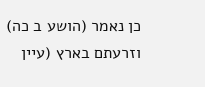כן נאמר (הושע ב כה) וזרעתם בארץ (עיין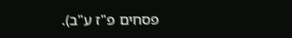פסחים פ"ז ע"ב).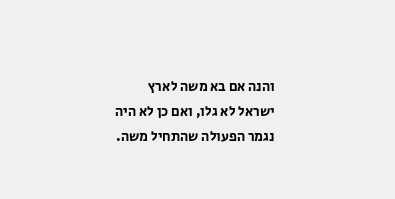והנה אם בא משה לארץ ישראל לא גלו, ואם כן לא היה נגמר הפעולה שהתחיל משה.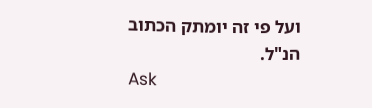ועל פי זה יומתק הכתוב הנ"ל.
Ask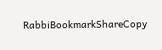RabbiBookmarkShareCopy